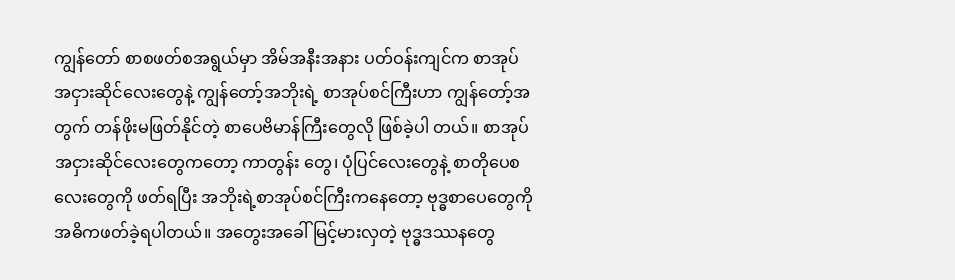ကျွန်တော် စာစဖတ်စအရွယ်မှာ အိမ်အနီးအနား ပတ်ဝန်းကျင်က စာအုပ်အငှားဆိုင်လေးတွေနဲ့ ကျွန်တော့်အဘိုးရဲ့ စာအုပ်စင်ကြီးဟာ ကျွန်တော့်အတွက် တန်ဖိုးမဖြတ်နိုင်တဲ့ စာပေဗိမာန်ကြီးတွေလို ဖြစ်ခဲ့ပါ တယ်။ စာအုပ်အငှားဆိုင်လေးတွေကတော့ ကာတွန်း တွေ၊ ပုံပြင်လေးတွေနဲ့ စာတိုပေစလေးတွေကို ဖတ်ရပြီး အဘိုးရဲ့စာအုပ်စင်ကြီးကနေတော့ ဗုဒ္ဓစာပေတွေကို အဓိကဖတ်ခဲ့ရပါတယ်။ အတွေးအခေါ်မြင့်မားလှတဲ့ ဗုဒ္ဓဒဿနတွေ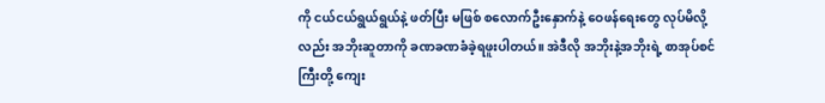ကို ငယ်ငယ်ရွယ်ရွယ်နဲ့ ဖတ်ပြီး မဖြစ် စလောက်ဦးနှောက်နဲ့ ဝေဖန်ရေးတွေ လုပ်မိလို့လည်း အဘိုးဆူတာကို ခဏခဏခံခဲ့ရဖူးပါတယ်။ အဲဒီလို အဘိုးနဲ့အဘိုးရဲ့ စာအုပ်စင်ကြီးတို့ ကျေး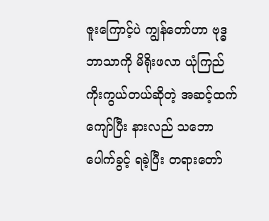ဇူးကြောင့်ပဲ ကျွန်တော်ဟာ ဗုဒ္ဓဘာသာကို မိရိုးဖလာ ယုံကြည် ကိုးကွယ်တယ်ဆိုတဲ့ အဆင့်ထက်ကျော်ပြီး နားလည် သဘောပေါက်ခွင့် ရခဲ့ပြီး တရားတော်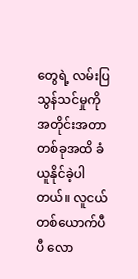တွေရဲ့ လမ်းပြ သွန်သင်မှုကို အတိုင်းအတာတစ်ခုအထိ ခံယူနိုင်ခဲ့ပါ တယ်။ လူငယ်တစ်ယောက်ပီပီ လော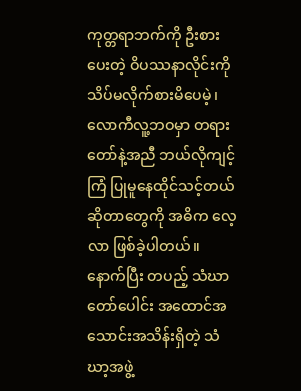ကုတ္တရာဘက်ကို ဦးစားပေးတဲ့ ဝိပဿနာလိုင်းကို သိပ်မလိုက်စားမိပေမဲ့၊ လောကီလူ့ဘဝမှာ တရားတော်နဲ့အညီ ဘယ်လိုကျင့်ကြံ ပြုမူနေထိုင်သင့်တယ်ဆိုတာတွေကို အဓိက လေ့လာ ဖြစ်ခဲ့ပါတယ်။ နောက်ပြီး တပည့် သံဃာတော်ပေါင်း အထောင်အသောင်းအသိန်းရှိတဲ့ သံဃာ့အဖွဲ့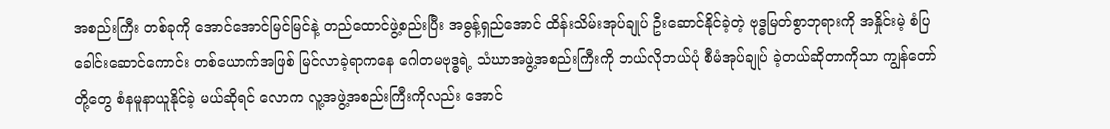အစည်းကြီး တစ်ခုကို အောင်အောင်မြင်မြင်နဲ့ တည်ထောင်ဖွဲ့စည်းပြီး အဓွန့်ရှည်အောင် ထိန်းသိမ်းအုပ်ချုပ် ဦးဆောင်နိုင်ခဲ့တဲ့ ဗုဒ္ဓမြတ်စွာဘုရားကို အနှိုင်းမဲ့ စံပြခေါင်းဆောင်ကောင်း တစ်ယောက်အဖြစ် မြင်လာခဲ့ရာကနေ ဂေါတမဗုဒ္ဓရဲ့ သံဃာအဖွဲ့အစည်းကြီးကို ဘယ်လိုဘယ်ပုံ စီမံအုပ်ချုပ် ခဲ့တယ်ဆိုတာကိုသာ ကျွန်တော်တို့တွေ စံနမူနာယူနိုင်ခဲ့ မယ်ဆိုရင် လောက လူ့အဖွဲ့အစည်းကြီးကိုလည်း အောင်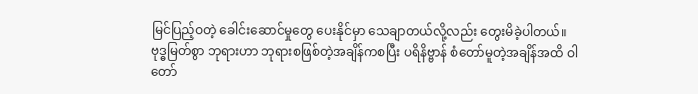မြင်ပြည့်ဝတဲ့ ခေါင်းဆောင်မှုတွေ ပေးနိုင်မှာ သေချာတယ်လို့လည်း တွေးမိခဲ့ပါတယ်။ ဗုဒ္ဓမြတ်စွာ ဘုရားဟာ ဘုရားစဖြစ်တဲ့အချိန်ကစပြီး ပရိနိဗ္ဗာန် စံတော်မူတဲ့အချိန်အထိ ဝါတော်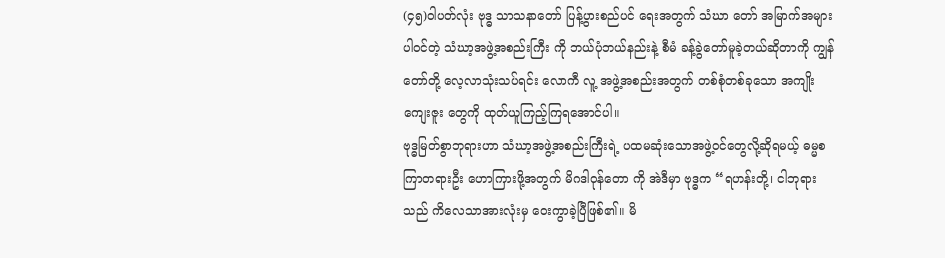(၄၅)ဝါပတ်လုံး ဗုဒ္ဓ သာသနာတော် ပြန့်ပွားစည်ပင် ရေးအတွက် သံဃာ တော် အမြာက်အများပါဝင်တဲ့ သံဃာ့အဖွဲ့အစည်းကြီး ကို ဘယ်ပုံဘယ်နည်းနဲ့ စီမံ ခန့်ခွဲတော်မူခဲ့တယ်ဆိုတာကို ကျွန်တော်တို့ လေ့လာသုံးသပ်ရင်း လောကီ လူ့ အဖွဲ့အစည်းအတွက် တစ်စုံတစ်ခုသော အကျိုးကျေးဇူး တွေကို ထုတ်ယူကြည့်ကြရအောင်ပါ။
ဗုဒ္ဓမြတ်စွာဘုရားဟာ သံဃာ့အဖွဲ့အစည်းကြီးရဲ့ ပထမဆုံးသောအဖွဲ့ဝင်တွေလို့ဆိုရမယ့် ဓမ္မစကြာတရားဦး ဟောကြားဖို့အတွက် မိဂဒါဝုန်တော ကို အဲဒီမှာ ဗုဒ္ဓက “ရဟန်းတို့၊ ငါဘုရားသည် ကိလေသာအားလုံးမှ ဝေးကွာခဲ့ပြီဖြစ်၏။ မိ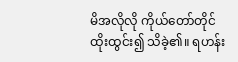မိအလိုလို ကိုယ်တော်တိုင် ထိုးထွင်း၍ သိခဲ့၏။ ရဟန်း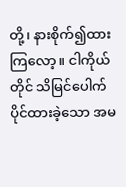တို့၊ နားစိုက်၍ထားကြလော့။ ငါကိုယ်တိုင် သိမြင်ပေါက်ပိုင်ထားခဲ့သော အမ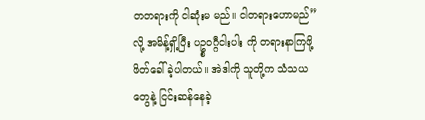တတရားကို ငါဆုံးမ မည်။ ငါတရားဟောမည်” လို့ အမိန့်ရှိ့ပြီး ပဥ္စဝဂ္ဂီငါးပါး ကို တရားနာကြဖို့ဖိတ်ခေါ်ခဲ့ပါတယ်။ အဲဒါကို သူတို့က သံသယတွေနဲ့ ငြင်းဆန်နေခဲ့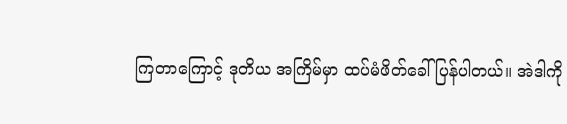ကြတာကြောင့် ဒုတိယ အကြိမ်မှာ ထပ်မံဖိတ်ခေါ်ပြန်ပါတယ်။ အဲဒါကို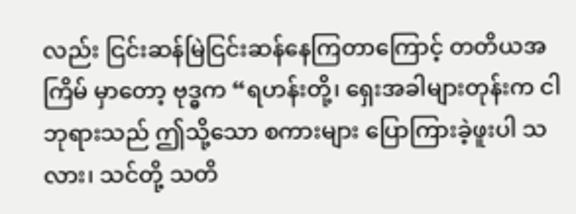လည်း ငြင်းဆန်မြဲငြင်းဆန်နေကြတာကြောင့် တတိယအကြိမ် မှာတော့ ဗုဒ္ဓက “ရဟန်းတို့၊ ရှေးအခါများတုန်းက ငါ ဘုရားသည် ဤသို့သော စကားများ ပြောကြားခဲ့ဖူးပါ သလား၊ သင်တို့ သတိ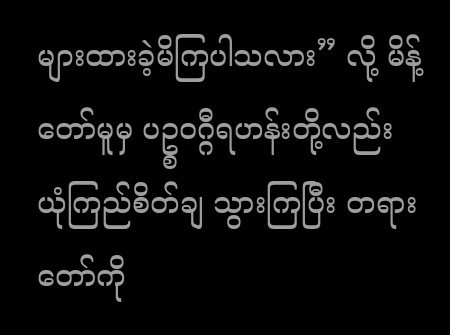များထားခဲ့မိကြပါသလား” လို့ မိန့်တော်မူမှ ပဥ္စဝဂ္ဂီရဟန်းတို့လည်း ယုံကြည်စိတ်ချ သွားကြပြီး တရားတော်ကို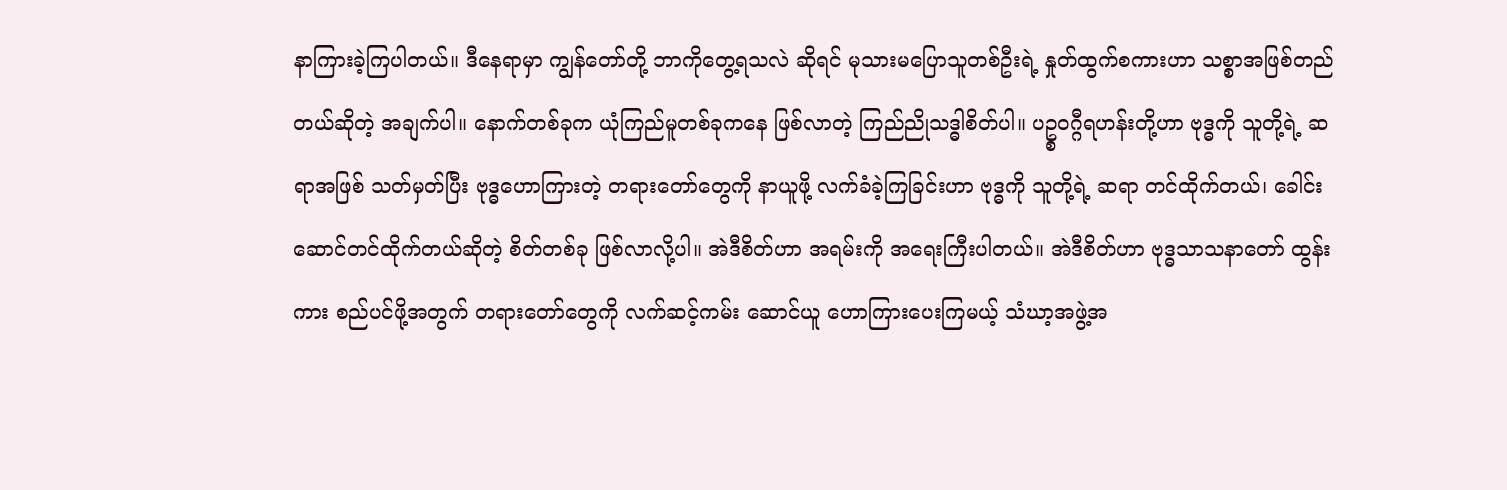နာကြားခဲ့ကြပါတယ်။ ဒီနေရာမှာ ကျွန်တော်တို့ ဘာကိုတွေ့ရသလဲ ဆိုရင် မုသားမပြောသူတစ်ဦးရဲ့ နှုတ်ထွက်စကားဟာ သစ္စာအဖြစ်တည်တယ်ဆိုတဲ့ အချက်ပါ။ နောက်တစ်ခုက ယုံကြည်မူတစ်ခုကနေ ဖြစ်လာတဲ့ ကြည်ညိုသဒ္ဓါစိတ်ပါ။ ပဥ္စဝဂ္ဂီရဟန်းတို့ဟာ ဗုဒ္ဓကို သူတို့ရဲ့ ဆရာအဖြစ် သတ်မှတ်ပြီး ဗုဒ္ဓဟောကြားတဲ့ တရားတော်တွေကို နာယူဖို့ လက်ခံခဲ့ကြခြင်းဟာ ဗုဒ္ဓကို သူတို့ရဲ့ ဆရာ တင်ထိုက်တယ်၊ ခေါင်းဆောင်တင်ထိုက်တယ်ဆိုတဲ့ စိတ်တစ်ခု ဖြစ်လာလို့ပါ။ အဲဒီစိတ်ဟာ အရမ်းကို အရေးကြီးပါတယ်။ အဲဒီစိတ်ဟာ ဗုဒ္ဓသာသနာတော် ထွန်းကား စည်ပင်ဖို့အတွက် တရားတော်တွေကို လက်ဆင့်ကမ်း ဆောင်ယူ ဟောကြားပေးကြမယ့် သံဃာ့အဖွဲ့အ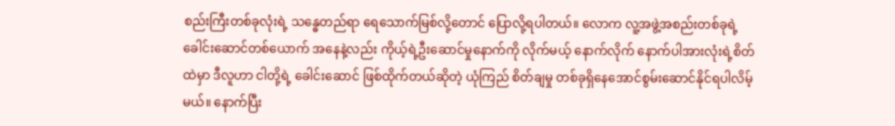စည်းကြီးတစ်ခုလုံးရဲ့ သန္ဓေတည်ရာ ရေသောက်မြစ်လို့တောင် ပြောလို့ရပါတယ်။ လောက လူ့အဖွဲ့အစည်းတစ်ခုရဲ့ ခေါင်းဆောင်တစ်ယောက် အနေနဲ့လည်း ကိုယ့်ရဲ့ဦးဆောင်မှုနောက်ကို လိုက်မယ့် နောက်လိုက် နောက်ပါအားလုံးရဲ့စိတ်ထဲမှာ ဒီလူဟာ ငါတို့ရဲ့ ခေါင်းဆောင် ဖြစ်ထိုက်တယ်ဆိုတဲ့ ယုံကြည် စိတ်ချမှု တစ်ခုရှိနေအောင်စွမ်းဆောင်နိုင်ရပါလိမ့်မယ်။ နောက်ပြီး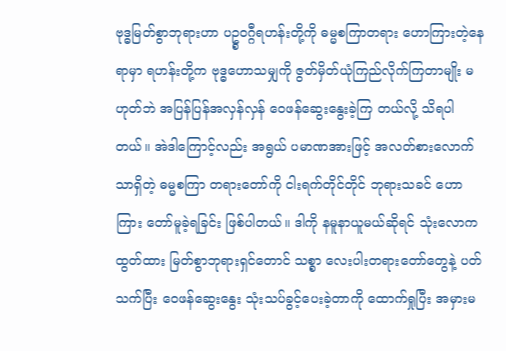ဗုဒ္ဓမြတ်စွာဘုရားဟာ ပဥ္စဝဂ္ဂီရဟန်းတို့ကို ဓမ္မစကြာတရား ဟောကြားတဲ့နေရာမှာ ရဟန်းတို့က ဗုဒ္ဓဟောသမျှကို ဇွတ်မှိတ်ယုံကြည်လိုက်ကြတာမျိုး မဟုတ်ဘဲ အပြန်ပြန်အလှန်လှန် ဝေဖန်ဆွေးနွေးခဲ့ကြ တယ်လို့ သိရပါတယ်။ အဲဒါကြောင့်လည်း အရွယ် ပမာဏအားဖြင့် အလတ်စားလောက်သာရှိတဲ့ ဓမ္မစကြာ တရားတော်ကို ငါးရက်တိုင်တိုင် ဘုရားသခင် ဟောကြား တော်မူခဲ့ရခြင်း ဖြစ်ပါတယ်။ ဒါကို နမူနာယူမယ်ဆိုရင် သုံးလောကထွတ်ထား မြတ်စွာဘုရားရှင်တောင် သစ္စာ လေးပါးတရားတော်တွေနဲ့ ပတ်သက်ပြီး ဝေဖန်ဆွေးနွေး သုံးသပ်ခွင့်ပေးခဲ့တာကို ထောက်ရှုပြီး အမှားမ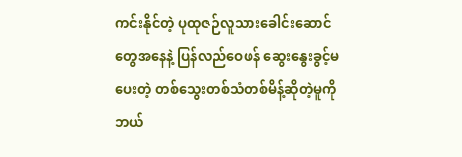ကင်းနိုင်တဲ့ ပုထုဇဉ်လူသားခေါင်းဆောင်တွေအနေနဲ့ ပြန်လည်ဝေဖန် ဆွေးနွေးခွင့်မပေးတဲ့ တစ်သွေးတစ်သံတစ်မိန့်ဆိုတဲ့မူကို ဘယ်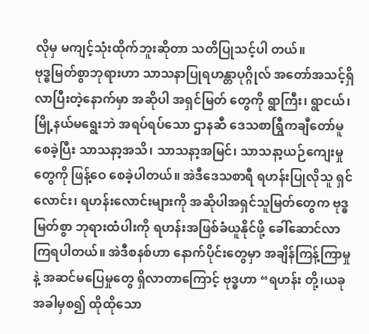လိုမှ မကျင့်သုံးထိုက်ဘူးဆိုတာ သတိပြုသင့်ပါ တယ်။
ဗုဒ္ဓမြတ်စွာဘုရားဟာ သာသနာပြုရဟန္တာပုဂ္ဂိုလ် အတော်အသင့်ရှိလာပြီးတဲ့နောက်မှာ အဆိုပါ အရှင်မြတ် တွေကို ရွာကြီး၊ ရွာငယ်၊ မြို့နယ်မရွေးဘဲ အရပ်ရပ်သော ဌာနဆီ ဒေသစာရြွီကချီတော်မူစေခဲ့ပြီး သာသနာ့အသိ၊ သာသနာ့အမြင်၊ သာသနာ့ယဉ်ကျေးမှုတွေကို ဖြန့်ဝေ စေခဲ့ပါတယ်။ အဲဒီဒေသစာရီ ရဟန်းပြုလိုသူ ရှင်လောင်း၊ ရဟန်းလောင်းများကို အဆိုပါအရှင်သူမြတ်တွေက ဗုဒ္ဓမြတ်စွာ ဘုရားထံပါးကို ရဟန်းအဖြစ်ခံယူနိုင်ဖို့ ခေါ်ဆောင်လာကြရပါတယ်။ အဲဒီစနစ်ဟာ နောက်ပိုင်းတွေမှာ အချိန်ကြန့်ကြာမှုနဲ့ အဆင်မပြေမှုတွေ ရှိလာတာကြောင့် ဗုဒ္ဓဟာ “ရဟန်း တို့၊ယခုအခါမှစ၍ ထိုထိုသော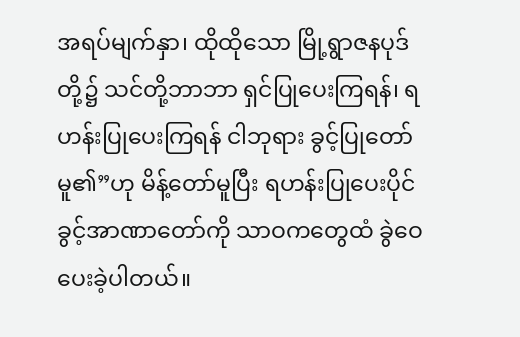အရပ်မျက်နှာ၊ ထိုထိုသော မြို့ရွာဇနပုဒ်တို့၌ သင်တို့ဘာဘာ ရှင်ပြုပေးကြရန်၊ ရဟန်းပြုပေးကြရန် ငါဘုရား ခွင့်ပြုတော်မူ၏”ဟု မိန့်တော်မူပြီး ရဟန်းပြုပေးပိုင်ခွင့်အာဏာတော်ကို သာဝကတွေထံ ခွဲဝေပေးခဲ့ပါတယ်။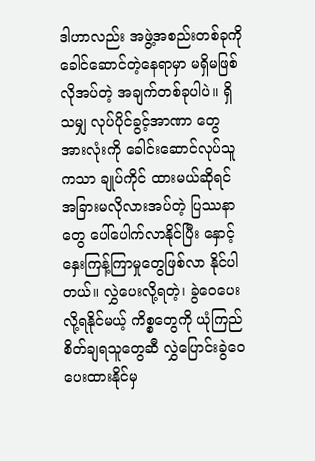ဒါဟာလည်း အဖွဲ့အစည်းတစ်ခုကို ခေါင်ဆောင်တဲ့နေရာမှာ မရှိမဖြစ် လိုအပ်တဲ့ အချက်တစ်ခုပါပဲ။ ရှိသမျှ လုပ်ပိုင်ခွင့်အာဏာ တွေအားလုံးကို ခေါင်းဆောင်လုပ်သူကသာ ချုပ်ကိုင် ထားမယ်ဆိုရင် အခြားမလိုလားအပ်တဲ့ ပြဿနာတွေ ပေါ်ပေါက်လာနိုင်ပြီး နှောင့်နှေးကြန့်ကြာမှုတွေဖြစ်လာ နိုင်ပါတယ်။ လွှဲပေးလို့ရတဲ့၊ ခွဲဝေပေးလို့ရနိုင်မယ့် ကိစ္စတွေကို ယုံကြည်စိတ်ချရသူတွေဆီ လွှဲပြောင်းခွဲဝေ ပေးထားနိုင်မှ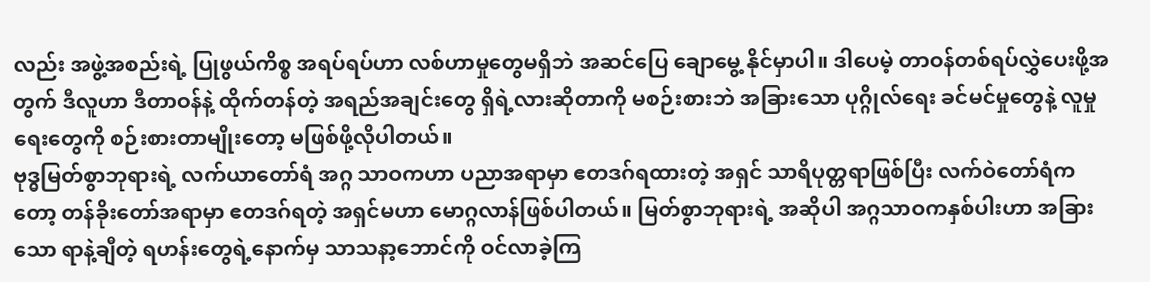လည်း အဖွဲ့အစည်းရဲ့ ပြုဖွယ်ကိစ္စ အရပ်ရပ်ဟာ လစ်ဟာမှုတွေမရှိဘဲ အဆင်ပြေ ချောမွေ့ နိုင်မှာပါ။ ဒါပေမဲ့ တာဝန်တစ်ရပ်လွှဲပေးဖို့အတွက် ဒီလူဟာ ဒီတာဝန်နဲ့ ထိုက်တန်တဲ့ အရည်အချင်းတွေ ရှိရဲ့လားဆိုတာကို မစဉ်းစားဘဲ အခြားသော ပုဂ္ဂိုလ်ရေး ခင်မင်မှုတွေနဲ့ လူမှုရေးတွေကို စဉ်းစားတာမျိုးတော့ မဖြစ်ဖို့လိုပါတယ်။
ဗုဒ္ဓမြတ်စွာဘုရားရဲ့ လက်ယာတော်ရံ အဂ္ဂ သာဝကဟာ ပညာအရာမှာ ဧတဒဂ်ရထားတဲ့ အရှင် သာရိပုတ္တရာဖြစ်ပြီး လက်ဝဲတော်ရံကတော့ တန်ခိုးတော်အရာမှာ ဧတဒဂ်ရတဲ့ အရှင်မဟာ မောဂ္ဂလာန်ဖြစ်ပါတယ်။ မြတ်စွာဘုရားရဲ့ အဆိုပါ အဂ္ဂသာဝကနှစ်ပါးဟာ အခြားသော ရာနဲ့ချီတဲ့ ရဟန်းတွေရဲ့နောက်မှ သာသနာ့ဘောင်ကို ဝင်လာခဲ့ကြ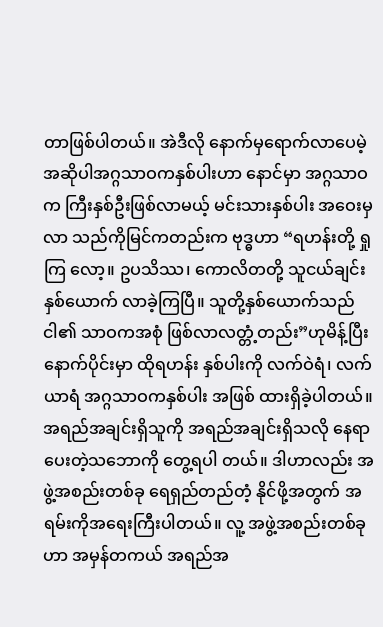တာဖြစ်ပါတယ်။ အဲဒီလို နောက်မှရောက်လာပေမဲ့ အဆိုပါအဂ္ဂသာဝကနှစ်ပါးဟာ နောင်မှာ အဂ္ဂသာဝက ကြီးနှစ်ဦးဖြစ်လာမယ့် မင်းသားနှစ်ပါး အဝေးမှလာ သည်ကိုမြင်ကတည်းက ဗုဒ္ဓဟာ “ရဟန်းတို့ ရှုကြ လော့။ ဥပသိဿ၊ ကောလိတတို့ သူငယ်ချင်းနှစ်ယောက် လာခဲ့ကြပြီ။ သူတို့နှစ်ယောက်သည် ငါ၏ သာဝကအစုံ ဖြစ်လာလတ္တံ့တည်း”ဟုမိန့်ပြီး နောက်ပိုင်းမှာ ထိုရဟန်း နှစ်ပါးကို လက်ဝဲရံ၊ လက်ယာရံ အဂ္ဂသာဝကနှစ်ပါး အဖြစ် ထားရှိခဲ့ပါတယ်။ အရည်အချင်းရှိသူကို အရည်အချင်းရှိသလို နေရာပေးတဲ့သဘောကို တွေ့ရပါ တယ်။ ဒါဟာလည်း အဖွဲ့အစည်းတစ်ခု ရေရှည်တည်တံ့ နိုင်ဖို့အတွက် အရမ်းကိုအရေးကြီးပါတယ်။ လူ့ အဖွဲ့အစည်းတစ်ခုဟာ အမှန်တကယ် အရည်အ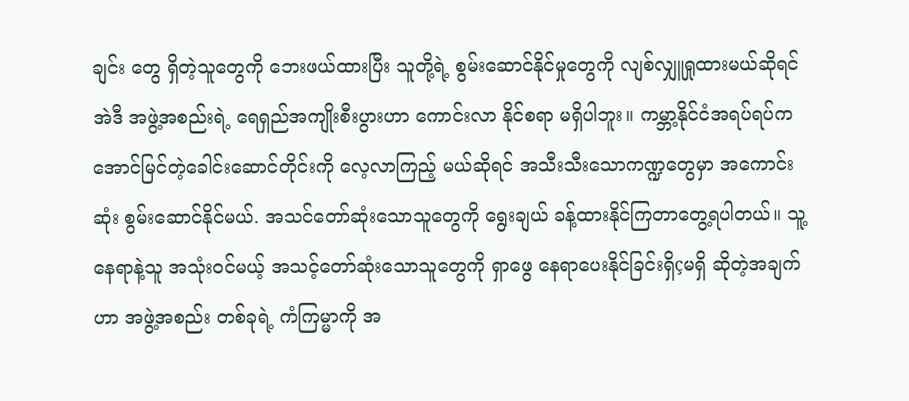ချင်း တွေ ရှိတဲ့သူတွေကို ဘေးဖယ်ထားပြီး သူတို့ရဲ့ စွမ်းဆောင်နိုင်မှုတွေကို လျစ်လျှူရှုထားမယ်ဆိုရင် အဲဒီ အဖွဲ့အစည်းရဲ့ ရေရှည်အကျိုးစီးပွားဟာ ကောင်းလာ နိုင်စရာ မရှိပါဘူး။ ကမ္ဘာ့နိုင်ငံအရပ်ရပ်က အောင်မြင်တဲ့ခေါင်းဆောင်တိုင်းကို လေ့လာကြည့် မယ်ဆိုရင် အသီးသီးသောကဏ္ဍတွေမှာ အကောင်းဆုံး စွမ်းဆောင်နိုင်မယ်. အသင်တော်ဆုံးသောသူတွေကို ရွေးချယ် ခန့်ထားနိုင်ကြတာတွေ့ရပါတယ်။ သူ့နေရာနဲ့သူ အသုံးဝင်မယ့် အသင့်တော်ဆုံးသောသူတွေကို ရှာဖွေ နေရာပေးနိုင်ခြင်းရှိçမရှိ ဆိုတဲ့အချက်ဟာ အဖွဲ့အစည်း တစ်ခုရဲ့ ကံကြမ္မာကို အ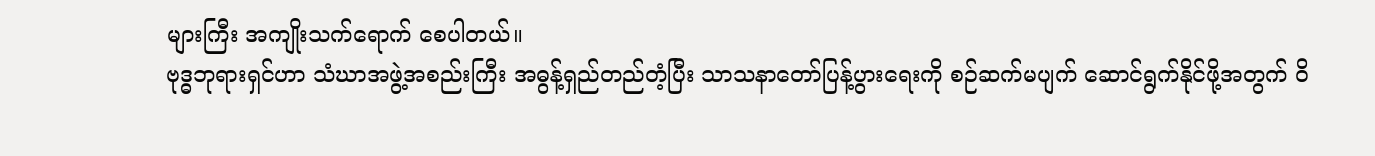များကြီး အကျိုးသက်ရောက် စေပါတယ်။
ဗုဒ္ဓဘုရားရှင်ဟာ သံဃာအဖွဲ့အစည်းကြီး အဓွန့်ရှည်တည်တံ့ပြီး သာသနာတော်ပြန့်ပွားရေးကို စဉ်ဆက်မပျက် ဆောင်ရွက်နိုင်ဖို့အတွက် ဝိ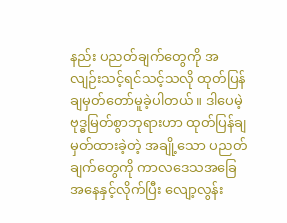နည်း ပညတ်ချက်တွေကို အလျဉ်းသင့်ရင်သင့်သလို ထုတ်ပြန် ချမှတ်တော်မူခဲ့ပါတယ်။ ဒါပေမဲ့ ဗုဒ္ဓမြတ်စွာဘုရားဟာ ထုတ်ပြန်ချမှတ်ထားခဲ့တဲ့ အချို့သော ပညတ်ချက်တွေကို ကာလဒေသအခြေအနေနှင့်လိုက်ပြီး လျော့လွန်း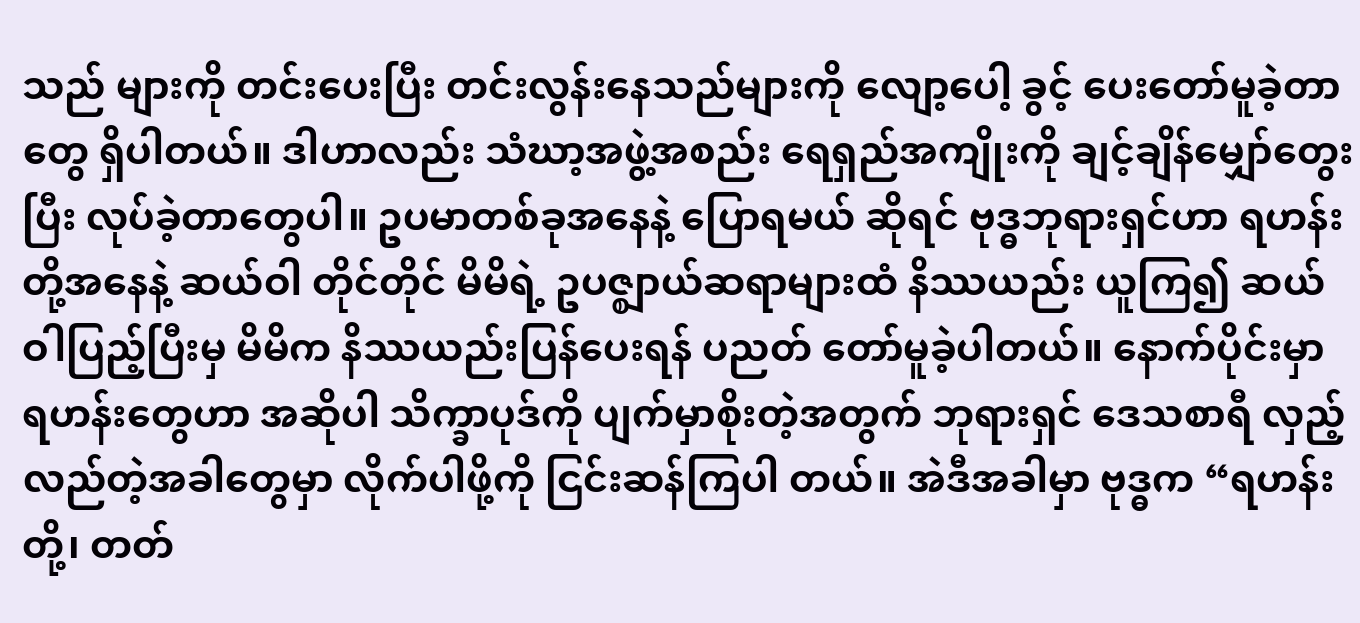သည် များကို တင်းပေးပြီး တင်းလွန်းနေသည်များကို လျော့ပေါ့ ခွင့် ပေးတော်မူခဲ့တာတွေ ရှိပါတယ်။ ဒါဟာလည်း သံဃာ့အဖွဲ့အစည်း ရေရှည်အကျိုးကို ချင့်ချိန်မျှော်တွေး ပြီး လုပ်ခဲ့တာတွေပါ။ ဥပမာတစ်ခုအနေနဲ့ ပြောရမယ် ဆိုရင် ဗုဒ္ဓဘုရားရှင်ဟာ ရဟန်းတို့အနေနဲ့ ဆယ်ဝါ တိုင်တိုင် မိမိရဲ့ ဥပဇ္စျာယ်ဆရာများထံ နိဿယည်း ယူကြ၍ ဆယ်ဝါပြည့်ပြီးမှ မိမိက နိဿယည်းပြန်ပေးရန် ပညတ် တော်မူခဲ့ပါတယ်။ နောက်ပိုင်းမှာ ရဟန်းတွေဟာ အဆိုပါ သိက္ခာပုဒ်ကို ပျက်မှာစိုးတဲ့အတွက် ဘုရားရှင် ဒေသစာရီ လှည့်လည်တဲ့အခါတွေမှာ လိုက်ပါဖို့ကို ငြင်းဆန်ကြပါ တယ်။ အဲဒီအခါမှာ ဗုဒ္ဓက “ရဟန်းတို့၊ တတ်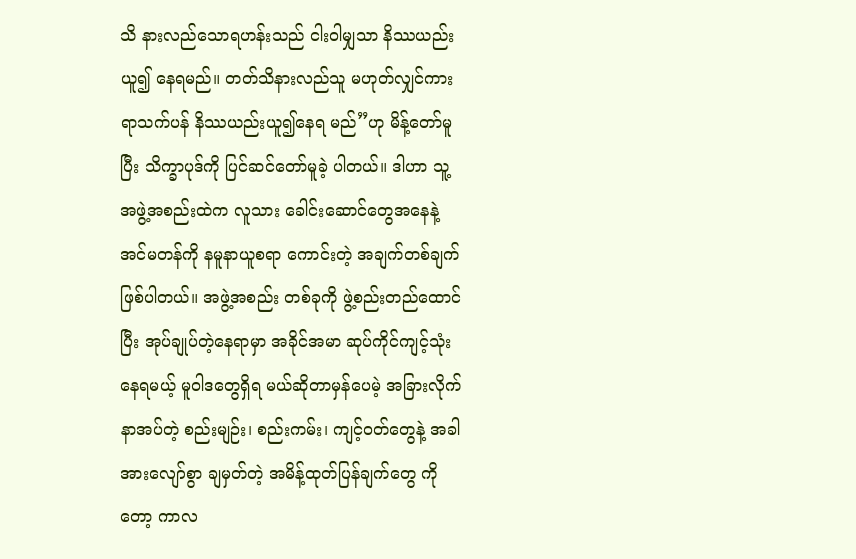သိ နားလည်သောရဟန်းသည် ငါးဝါမျှသာ နိဿယည်းယူ၍ နေရမည်။ တတ်သိနားလည်သူ မဟုတ်လျှင်ကား ရာသက်ပန် နိဿယည်းယူ၍နေရ မည်”ဟု မိန့်တော်မူပြီး သိက္ခာပုဒ်ကို ပြင်ဆင်တော်မူခဲ့ ပါတယ်။ ဒါဟာ သူ့အဖွဲ့အစည်းထဲက လူသား ခေါင်းဆောင်တွေအနေနဲ့ အင်မတန်ကို နမူနာယူစရာ ကောင်းတဲ့ အချက်တစ်ချက် ဖြစ်ပါတယ်။ အဖွဲ့အစည်း တစ်ခုကို ဖွဲ့စည်းတည်ထောင်ပြီး အုပ်ချုပ်တဲ့နေရာမှာ အခိုင်အမာ ဆုပ်ကိုင်ကျင့်သုံးနေရမယ့် မူဝါဒတွေရှိရ မယ်ဆိုတာမှန်ပေမဲ့ အခြားလိုက်နာအပ်တဲ့ စည်းမျဉ်း၊ စည်းကမ်း၊ ကျင့်ဝတ်တွေနဲ့ အခါအားလျော်စွာ ချမှတ်တဲ့ အမိန့်ထုတ်ပြန်ချက်တွေ ကိုတော့ ကာလ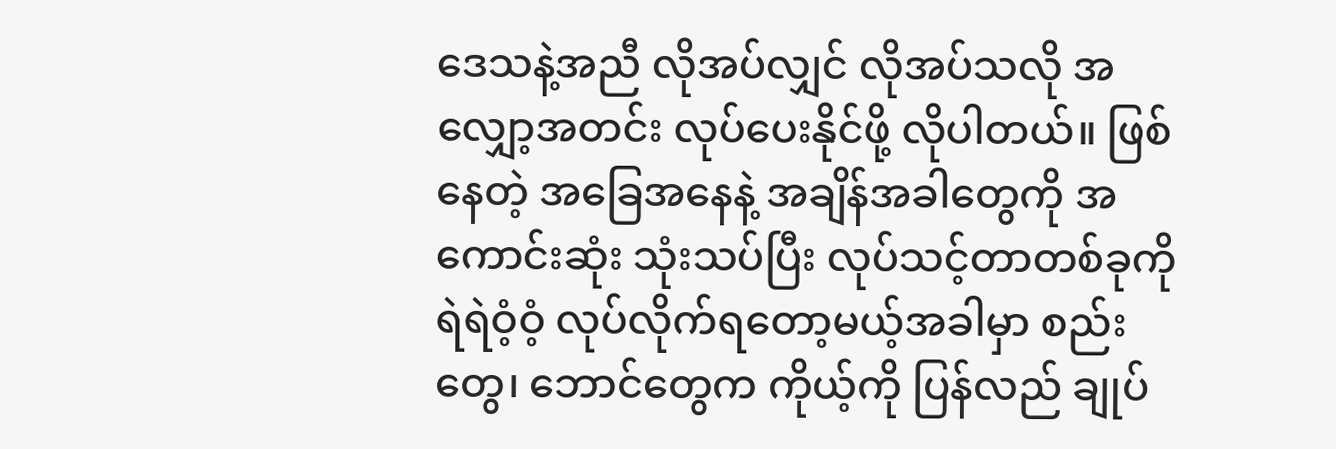ဒေသနဲ့အညီ လိုအပ်လျှင် လိုအပ်သလို အလျှော့အတင်း လုပ်ပေးနိုင်ဖို့ လိုပါတယ်။ ဖြစ်နေတဲ့ အခြေအနေနဲ့ အချိန်အခါတွေကို အကောင်းဆုံး သုံးသပ်ပြီး လုပ်သင့်တာတစ်ခုကို ရဲရဲဝံ့ဝံ့ လုပ်လိုက်ရတော့မယ့်အခါမှာ စည်းတွေ၊ ဘောင်တွေက ကိုယ့်ကို ပြန်လည် ချုပ်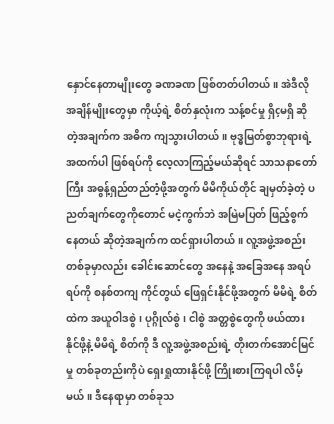နှောင်နေတာမျိုးတွေ ခဏခဏ ဖြစ်တတ်ပါတယ်။ အဲဒီလိုအချိန်မျိုးတွေမှာ ကိုယ့်ရဲ့ စိတ်နှလုံးက သန့်စင်မှု ရှိçမရှိ ဆိုတဲ့အချက်က အဓိက ကျသွားပါတယ်။ ဗုဒ္ဓမြတ်စွာဘုရားရဲ့ အထက်ပါ ဖြစ်ရပ်ကို လေ့လာကြည့်မယ်ဆိုရင် သာသနာတော်ကြီး အဓွန့်ရှည်တည်တံ့ဖို့အတွက် မိမိကိုယ်တိုင် ချမှတ်ခဲ့တဲ့ ပညတ်ချက်တွေကိုတောင် မငဲ့ကွက်ဘဲ အမြဲမပြတ် ဖြည့်စွက်နေတယ် ဆိုတဲ့အချက်က ထင်ရှားပါတယ်။ လူ့အဖွဲ့အစည်းတစ်ခုမှာလည်း ခေါင်းဆောင်တွေ အနေနဲ့ အခြေအနေ အရပ်ရပ်ကို စနစ်တကျ ကိုင်တွယ် ဖြေရှင်းနိုင်ဖို့အတွက် မိမိရဲ့ စိတ်ထဲက အယူဝါဒစွဲ၊ ပုဂ္ဂိုလ်စွဲ၊ ငါစွဲ အတ္တစွဲတွေကို ဖယ်ထားနိုင်ဖို့နဲ့ မိမိရဲ့ စိတ်ကို ဒီ လူ့အဖွဲ့အစည်းရဲ့ တိုးတက်အောင်မြင်မှု တစ်ခုတည်းကိုပဲ ရှေးရှုထားနိုင်ဖို့ ကြိုးစားကြရပါ လိမ့်မယ်။ ဒီနေရာမှာ တစ်ခုသ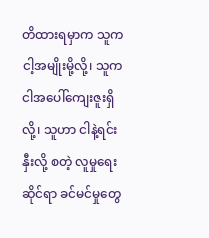တိထားရမှာက သူက ငါ့အမျိုးမို့လို့၊ သူက ငါအပေါ်ကျေးဇူးရှိလို့၊ သူဟာ ငါနဲ့ရင်းနှီးလို့ စတဲ့ လူမှုရေးဆိုင်ရာ ခင်မင်မှုတွေ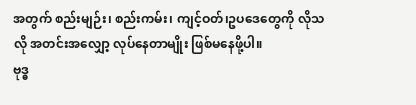အတွက် စည်းမျဉ်း၊ စည်းကမ်း၊ ကျင့်ဝတ်၊ဥပဒေတွေကို လိုသလို အတင်းအလျှော့ လုပ်နေတာမျိုး ဖြစ်မနေဖို့ပါ။
ဗုဒ္ဓ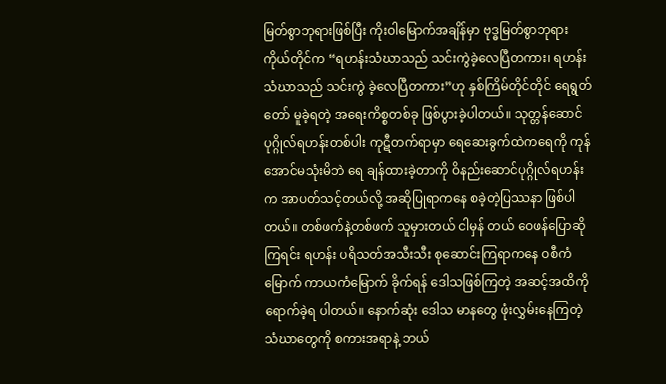မြတ်စွာဘုရားဖြစ်ပြီး ကိုးဝါမြောက်အချိန်မှာ ဗုဒ္ဓမြတ်စွာဘုရားကိုယ်တိုင်က “ရဟန်းသံဃာသည် သင်းကွဲခဲ့လေပြီတကား၊ ရဟန်းသံဃာသည် သင်းကွဲ ခဲ့လေပြီတကား”ဟု နှစ်ကြိမ်တိုင်တိုင် ရေရွတ်တော် မူခဲ့ရတဲ့ အရေးကိစ္စတစ်ခု ဖြစ်ပွားခဲ့ပါတယ်။ သုတ္တန်ဆောင်ပုဂ္ဂိုလ်ရဟန်းတစ်ပါး ကုဋီတက်ရာမှာ ရေဆေးခွက်ထဲကရေကို ကုန်အောင်မသုံးမိဘဲ ရေ ချန်ထားခဲ့တာကို ဝိနည်းဆောင်ပုဂ္ဂိုလ်ရဟန်းက အာပတ်သင့်တယ်လို့ အဆိုပြုရာကနေ စခဲ့တဲ့ပြဿနာ ဖြစ်ပါတယ်။ တစ်ဖက်နဲ့တစ်ဖက် သူမှားတယ် ငါမှန် တယ် ဝေဖန်ပြောဆိုကြရင်း ရဟန်း ပရိသတ်အသီးသီး စုဆောင်းကြရာကနေ ဝစီကံမြောက် ကာယကံမြောက် ခိုက်ရန် ဒေါသဖြစ်ကြတဲ့ အဆင့်အထိကို ရောက်ခဲ့ရ ပါတယ်။ နောက်ဆုံး ဒေါသ မာနတွေ ဖုံးလွှမ်းနေကြတဲ့ သံဃာတွေကို စကားအရာနဲ့ ဘယ်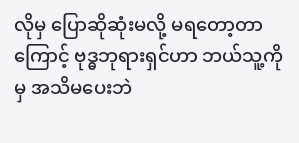လိုမှ ပြောဆိုဆုံးမလို့ မရတော့တာကြောင့် ဗုဒ္ဓဘုရားရှင်ဟာ ဘယ်သူ့ကိုမှ အသိမပေးဘဲ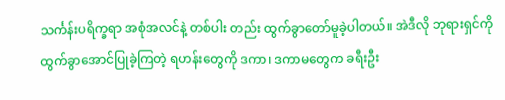သင်္ကန်းပရိက္ခရာ အစုံအလင်နဲ့ တစ်ပါး တည်း ထွက်ခွာတော်မူခဲ့ပါတယ်။ အဲဒီလို ဘုရားရှင်ကို ထွက်ခွာအောင်ပြုခဲ့ကြတဲ့ ရဟန်းတွေကို ဒကာ၊ ဒကာမတွေက ခရီးဦး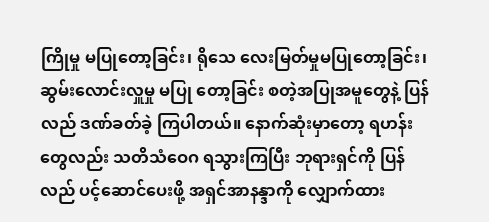ကြိုမှု မပြုတော့ခြင်း၊ ရိုသေ လေးမြတ်မှုမပြုတော့ခြင်း၊ ဆွမ်းလောင်းလှူမှု မပြု တော့ခြင်း စတဲ့အပြုအမူတွေနဲ့ ပြန်လည် ဒဏ်ခတ်ခဲ့ ကြပါတယ်။ နောက်ဆုံးမှာတော့ ရဟန်းတွေလည်း သတိသံဝေဂ ရသွားကြပြီး ဘုရားရှင်ကို ပြန်လည် ပင့်ဆောင်ပေးဖို့ အရှင်အာနန္ဒာကို လျှောက်ထား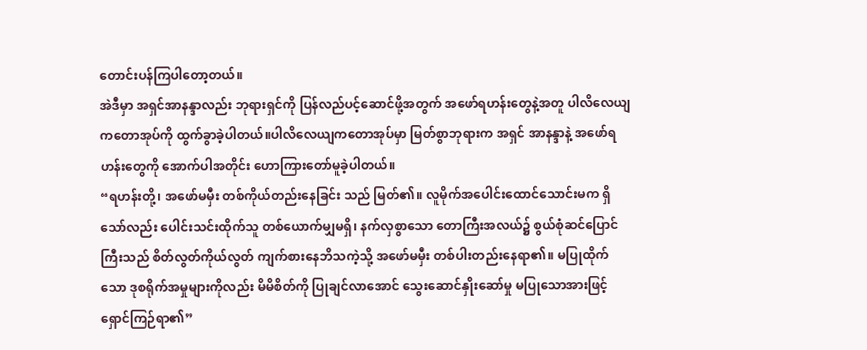တောင်းပန်ကြပါတော့တယ်။
အဲဒီမှာ အရှင်အာနန္ဒာလည်း ဘုရားရှင်ကို ပြန်လည်ပင့်ဆောင်ဖို့အတွက် အဖော်ရဟန်းတွေနဲ့အတူ ပါလိလေယျကတောအုပ်ကို ထွက်ခွာခဲ့ပါတယ်။ပါလိလေယျကတောအုပ်မှာ မြတ်စွာဘုရားက အရှင် အာနန္ဒာနဲ့ အဖော်ရဟန်းတွေကို အောက်ပါအတိုင်း ဟောကြားတော်မူခဲ့ပါတယ်။
“ရဟန်းတို့၊ အဖော်မမှီး တစ်ကိုယ်တည်းနေခြင်း သည် မြတ်၏။ လူမိုက်အပေါင်းထောင်သောင်းမက ရှိသော်လည်း ပေါင်းသင်းထိုက်သူ တစ်ယောက်မျှမရှိ၊ နက်လှစွာသော တောကြီးအလယ်၌ စွယ်စုံဆင်ပြောင် ကြီးသည် စိတ်လွတ်ကိုယ်လွတ် ကျက်စားနေဘိသကဲ့သို့ အဖော်မမှီး တစ်ပါးတည်းနေရာ၏။ မပြုထိုက်သော ဒုစရိုက်အမှုများကိုလည်း မိမိစိတ်ကို ပြုချင်လာအောင် သွေးဆောင်နှိုးဆော်မှု မပြုသောအားဖြင့် ရှောင်ကြဉ်ရာ၏”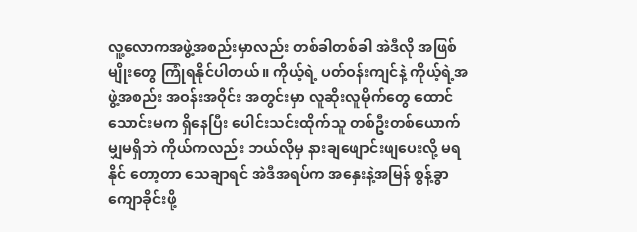လူ့လောကအဖွဲ့အစည်းမှာလည်း တစ်ခါတစ်ခါ အဲဒီလို အဖြစ်မျိုးတွေ ကြုံရနိုင်ပါတယ်။ ကိုယ့်ရဲ့ ပတ်ဝန်းကျင်နဲ့ ကိုယ့်ရဲ့အဖွဲ့အစည်း အဝန်းအဝိုင်း အတွင်းမှာ လူဆိုးလူမိုက်တွေ ထောင်သောင်းမက ရှိနေပြီး ပေါင်းသင်းထိုက်သူ တစ်ဦးတစ်ယောက်မျှမရှိဘဲ ကိုယ်ကလည်း ဘယ်လိုမှ နားချဖျောင်းဖျပေးလို့ မရနိုင် တော့တာ သေချာရင် အဲဒီအရပ်က အနှေးနဲ့အမြန် စွန့်ခွာကျောခိုင်းဖို့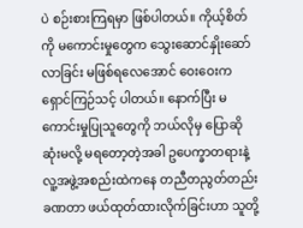ပဲ စဉ်းစားကြရမှာ ဖြစ်ပါတယ်။ ကိုယ့်စိတ်ကို မကောင်းမှုတွေက သွေးဆောင်နှိုးဆော် လာခြင်း မဖြစ်ရလေအောင် ဝေးဝေးက ရှောင်ကြဉ်သင့် ပါတယ်။ နောက်ပြီး မကောင်းမှုပြုသူတွေကို ဘယ်လိုမှ ပြောဆိုဆုံးမလို့ မရတော့တဲ့အခါ ဥပေက္ခာတရားနဲ့ လူ့အဖွဲ့အစည်းထဲကနေ တညီတညွတ်တည်း ခဏတာ ဖယ်ထုတ်ထားလိုက်ခြင်းဟာ သူတို့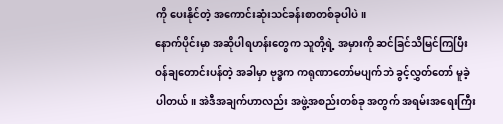ကို ပေးနိုင်တဲ့ အကောင်းဆုံးသင်ခန်းစာတစ်ခုပါပဲ။
နောက်ပိုင်းမှာ အဆိုပါရဟန်းတွေက သူတို့ရဲ့ အမှားကို ဆင်ခြင်သိမြင်ကြပြီး ဝန်ချတောင်းပန်တဲ့ အခါမှာ ဗုဒ္ဓက ကရုဏာတော်မပျက်ဘဲ ခွင့်လွှတ်တော် မူခဲ့ပါတယ်။ အဲဒီအချက်ဟာလည်း အဖွဲ့အစည်းတစ်ခု အတွက် အရမ်းအရေးကြီး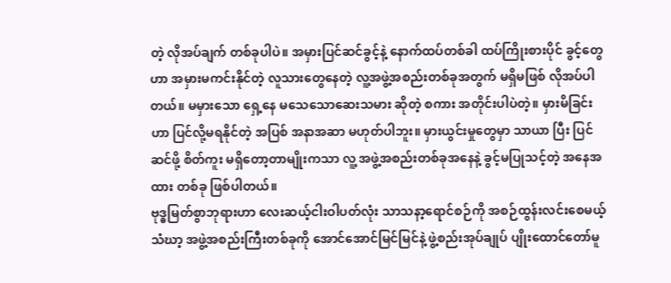တဲ့ လိုအပ်ချက် တစ်ခုပါပဲ။ အမှားပြင်ဆင်ခွင့်နဲ့ နောက်ထပ်တစ်ခါ ထပ်ကြိုးစားပိုင် ခွင့်တွေဟာ အမှားမကင်းနိုင်တဲ့ လူသားတွေနေတဲ့ လူ့အဖွဲ့အစည်းတစ်ခုအတွက် မရှိမဖြစ် လိုအပ်ပါတယ်။ မမှားသော ရှေ့နေ မသေသောဆေးသမား ဆိုတဲ့ စကား အတိုင်းပါပဲတဲ့။ မှားမိခြင်းဟာ ပြင်လို့မရနိုင်တဲ့ အပြစ် အနာအဆာ မဟုတ်ပါဘူး။ မှားယွင်းမှုတွေမှာ သာယာ ပြီး ပြင်ဆင်ဖို့ စိတ်ကူး မရှိတော့တာမျိုးကသာ လူ့ အဖွဲ့အစည်းတစ်ခုအနေနဲ့ ခွင့်မပြုသင့်တဲ့ အနေအထား တစ်ခု ဖြစ်ပါတယ်။
ဗုဒ္ဓမြတ်စွာဘုရားဟာ လေးဆယ့်ငါးဝါပတ်လုံး သာသနာ့ရောင်စဉ်ကို အစဉ်ထွန်းလင်းစေမယ့် သံဃာ့ အဖွဲ့အစည်းကြီးတစ်ခုကို အောင်အောင်မြင်မြင်နဲ့ ဖွဲ့စည်းအုပ်ချုပ် ပျိုးထောင်တော်မူ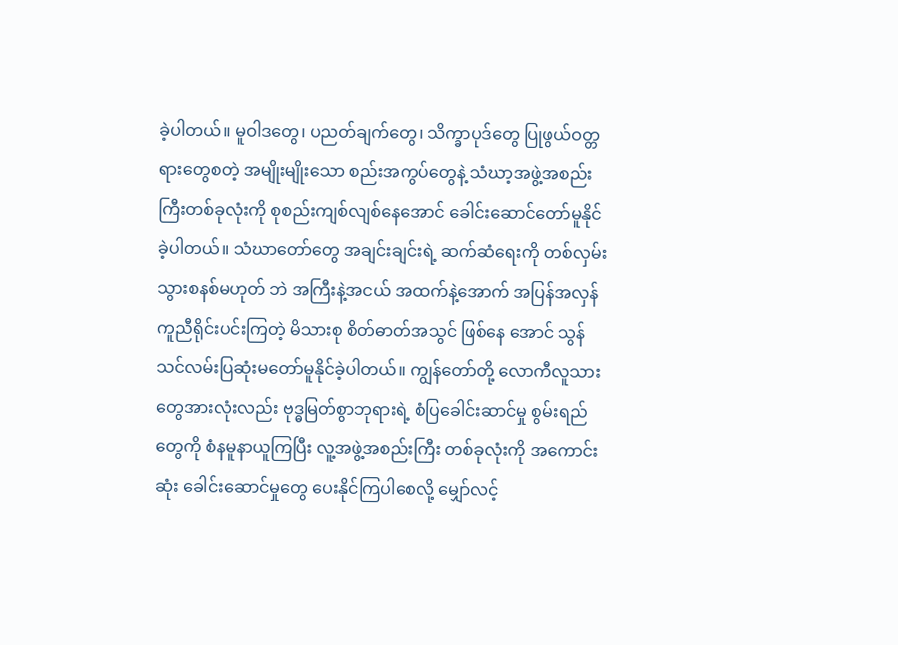ခဲ့ပါတယ်။ မူဝါဒတွေ၊ ပညတ်ချက်တွေ၊ သိက္ခာပုဒ်တွေ ပြုဖွယ်ဝတ္တရားတွေစတဲ့ အမျိုးမျိုးသော စည်းအကွပ်တွေနဲ့ သံဃာ့အဖွဲ့အစည်း ကြီးတစ်ခုလုံးကို စုစည်းကျစ်လျစ်နေအောင် ခေါင်းဆောင်တော်မူနိုင်ခဲ့ပါတယ်။ သံဃာတော်တွေ အချင်းချင်းရဲ့ ဆက်ဆံရေးကို တစ်လှမ်းသွားစနစ်မဟုတ် ဘဲ အကြီးနဲ့အငယ် အထက်နဲ့အောက် အပြန်အလှန် ကူညီရိုင်းပင်းကြတဲ့ မိသားစု စိတ်ဓာတ်အသွင် ဖြစ်နေ အောင် သွန်သင်လမ်းပြဆုံးမတော်မူနိုင်ခဲ့ပါတယ်။ ကျွန်တော်တို့ လောကီလူသားတွေအားလုံးလည်း ဗုဒ္ဓမြတ်စွာဘုရားရဲ့ စံပြခေါင်းဆာင်မှု စွမ်းရည်တွေကို စံနမူနာယူကြပြီး လူ့အဖွဲ့အစည်းကြီး တစ်ခုလုံးကို အကောင်းဆုံး ခေါင်းဆောင်မှုတွေ ပေးနိုင်ကြပါစေလို့ မျှော်လင့်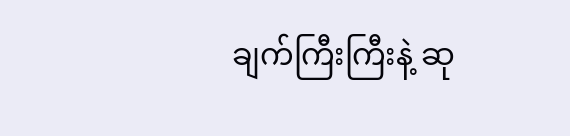ချက်ကြီးကြီးနဲ့ ဆု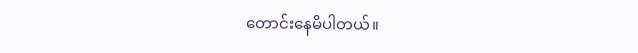တောင်းနေမိပါတယ်။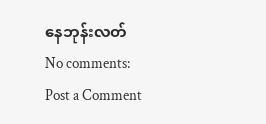နေဘုန်းလတ်
No comments:
Post a Comment